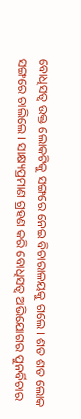ବୋଧିସତ୍ୱ ଉକ୍ତ ଲୋକଟିକୁ ସଙ୍ଗରେ ନେଇ ବିଚାରାଳୟକୁ ଗଲେ । ଶତ ଶତ ଲୋକ ସଙ୍ଗରେ ଚାଲିଲେ । ସାକ୍ଷ୍ୟପ୍ରମାଣ ଗ୍ରହଣ କରି ବୋଧିସତ୍ୱ ଅଭିଯୋଗର ପୁନର୍ବିଚାର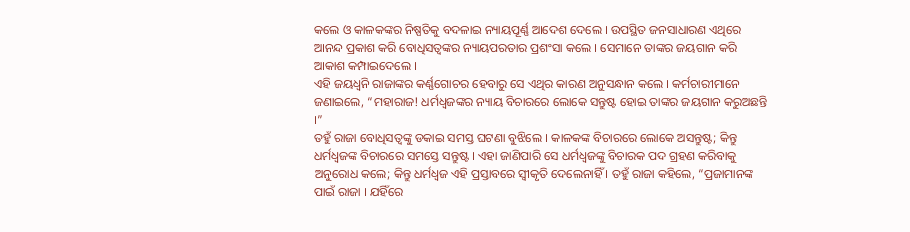କଲେ ଓ କାଳକଙ୍କର ନିଷ୍ପତିକୁ ବଦଳାଇ ନ୍ୟାୟପୂର୍ଣ୍ଣ ଆଦେଶ ଦେଲେ । ଉପସ୍ଥିତ ଜନସାଧାରଣ ଏଥିରେ ଆନନ୍ଦ ପ୍ରକାଶ କରି ବୋଧିସତ୍ୱଙ୍କର ନ୍ୟାୟପରତାର ପ୍ରଶଂସା କଲେ । ସେମାନେ ତାଙ୍କର ଜୟଗାନ କରି ଆକାଶ କମ୍ପାଇଦେଲେ ।
ଏହି ଜୟଧ୍ୱନି ରାଜାଙ୍କର କର୍ଣ୍ଣଗୋଚର ହେବାରୁ ସେ ଏଥିର କାରଣ ଅନୁସନ୍ଧାନ କଲେ । କର୍ମଚାରୀମାନେ ଜଣାଇଲେ, “ମହାରାଜ! ଧର୍ମଧ୍ୱଜଙ୍କର ନ୍ୟାୟ ବିଚାରରେ ଲୋକେ ସନ୍ତୁଷ୍ଟ ହୋଇ ତାଙ୍କର ଜୟଗାନ କରୁଅଛନ୍ତି ।”
ତହୁଁ ରାଜା ବୋଧିସତ୍ୱଙ୍କୁ ଡକାଇ ସମସ୍ତ ଘଟଣା ବୁଝିଲେ । କାଳକଙ୍କ ବିଚାରରେ ଲୋକେ ଅସନ୍ତୁଷ୍ଟ; କିନ୍ତୁ ଧର୍ମଧ୍ୱଜଙ୍କ ବିଚାରରେ ସମସ୍ତେ ସନ୍ତୁଷ୍ଟ । ଏହା ଜାଣିପାରି ସେ ଧର୍ମଧ୍ୱଜଙ୍କୁ ବିଚାରକ ପଦ ଗ୍ରହଣ କରିବାକୁ ଅନୁରୋଧ କଲେ; କିନ୍ତୁ ଧର୍ମଧ୍ୱଜ ଏହି ପ୍ରସ୍ତାବରେ ସ୍ୱୀକୃତି ଦେଲେନାହିଁ । ତହୁଁ ରାଜା କହିଲେ, “ପ୍ରଜାମାନଙ୍କ ପାଇଁ ରାଜା । ଯହିଁରେ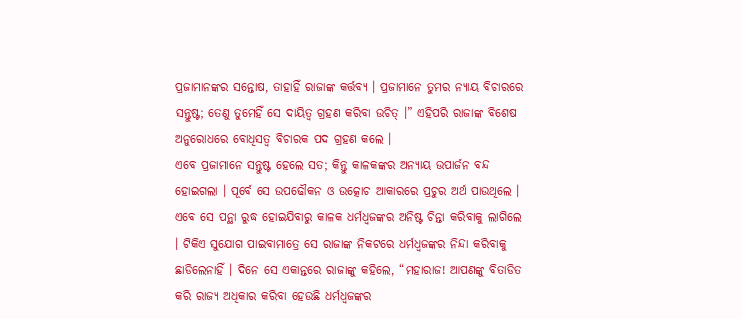ପ୍ରଜାମାନଙ୍କର ସନ୍ତୋଷ, ତାହାହିଁ ରାଜାଙ୍କ କର୍ତ୍ତବ୍ୟ । ପ୍ରଜାମାନେ ତୁମର ନ୍ୟାୟ ବିଚାରରେ ସନ୍ତୁଷ୍ଟ; ତେଣୁ ତୁମେହିଁ ସେ ଦାୟିତ୍ୱ ଗ୍ରହଣ କରିବା ଉଚିତ୍ ।” ଏହିପରି ରାଜାଙ୍କ ବିଶେଷ ଅନୁରୋଧରେ ବୋଧିସତ୍ୱ ବିଚାରକ ପଦ ଗ୍ରହଣ କଲେ ।
ଏବେ ପ୍ରଜାମାନେ ସନ୍ତୁଷ୍ଟ ହେଲେ ସତ; କିନ୍ତୁ କାଳକଙ୍କର ଅନ୍ୟାୟ ଉପାର୍ଜନ ବନ୍ଦ ହୋଇଗଲା । ପୂର୍ବେ ସେ ଉପଢୌକନ ଓ ଉତ୍କୋଚ ଆକାରରେ ପ୍ରଚୁର ଅର୍ଥ ପାଉଥିଲେ । ଏବେ ସେ ପନ୍ଥା ରୁଦ୍ଧ ହୋଇଯିବାରୁ କାଳକ ଧର୍ମଧ୍ୱଜଙ୍କର ଅନିଷ୍ଟ ଚିନ୍ତା କରିବାକୁ ଲାଗିଲେ । ଟିକିଏ ସୁଯୋଗ ପାଇବାମାତ୍ରେ ସେ ରାଜାଙ୍କ ନିକଟରେ ଧର୍ମଧ୍ୱଜଙ୍କର ନିନ୍ଦା କରିବାକୁ ଛାଡିଲେନାହିଁ । ଦିନେ ସେ ଏକାନ୍ତରେ ରାଜାଙ୍କୁ କହିଲେ, “ମହାରାଜ! ଆପଣଙ୍କୁ ବିତାଡିତ କରି ରାଜ୍ୟ ଅଧିକାର କରିବା ହେଉଛି ଧର୍ମଧ୍ୱଜଙ୍କର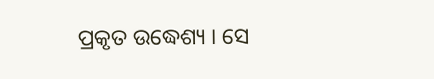ପ୍ରକୃତ ଉଦ୍ଧେଶ୍ୟ । ସେ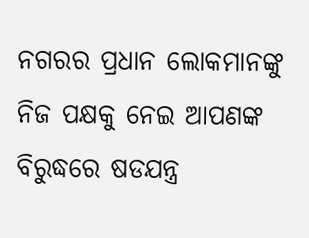ନଗରର ପ୍ରଧାନ ଲୋକମାନଙ୍କୁ ନିଜ ପକ୍ଷକୁ ନେଇ ଆପଣଙ୍କ ବିରୁଦ୍ଧରେ ଷଡଯନ୍ତ୍ର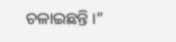ଚଳାଇଛନ୍ତି ।”